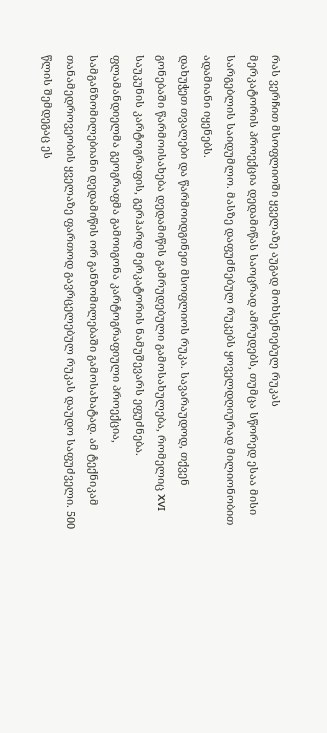რას ვერჩით მსოფლიოში ყველაზე აუგად მოხსენიებულ რუკას
მერკატორის პროექცია დედამიწას საოცრად ამრუდებს, თუმცა სწორედ ესაა მისი სარგებლის საიდუმლო. მასზე დაფუძნებულ რუკებს ყოველდღიურად მილიონობით ადამიანი იყენებს.
დახუჭეთ თვალები და წარმოიდგინეთ მსოფლიოს რუკა. სავარაუდოდ, თქვენ გონებაში წარმოისახება დედამიწის გამრუდებული გამოსახულება, რომელიც XVI საუკუნის კარტოგრაფის, გერჰარდ მერკატორის ნამუშევარს ეფუძნება. ფლამანდიელმა გეოგრაფმა გამოიგონა კარტოგრაფიული პროექცია, სამგანზომილებიანი დედამიწის ორ განზომილებაში გამოსახატად. ამ ტექნიკამ თანამედროვეობის ყველაზე ფართოდ გავრცელებულ რუკას დაუდო საფუძველი. 500 წლის შემდეგაც ეს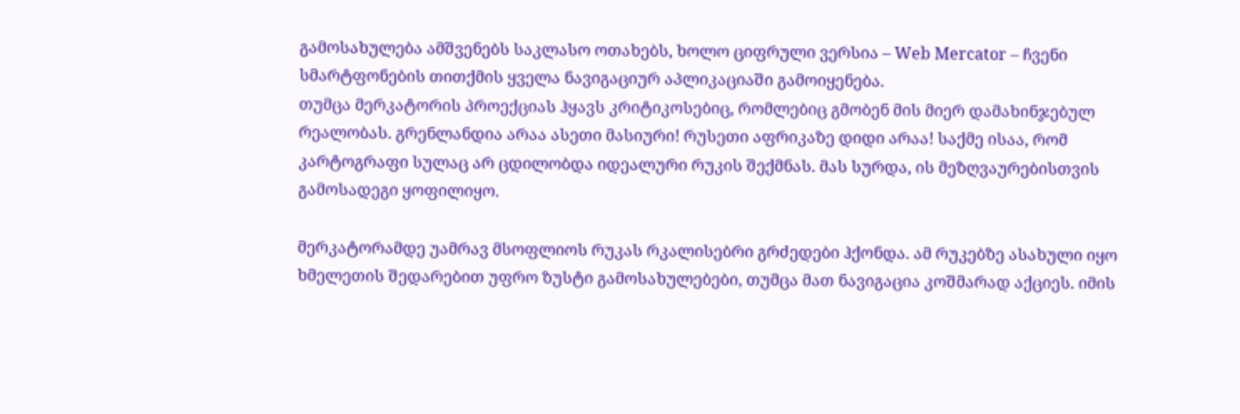გამოსახულება ამშვენებს საკლასო ოთახებს, ხოლო ციფრული ვერსია – Web Mercator – ჩვენი სმარტფონების თითქმის ყველა ნავიგაციურ აპლიკაციაში გამოიყენება.
თუმცა მერკატორის პროექციას ჰყავს კრიტიკოსებიც, რომლებიც გმობენ მის მიერ დამახინჯებულ რეალობას. გრენლანდია არაა ასეთი მასიური! რუსეთი აფრიკაზე დიდი არაა! საქმე ისაა, რომ კარტოგრაფი სულაც არ ცდილობდა იდეალური რუკის შექმნას. მას სურდა, ის მეზღვაურებისთვის გამოსადეგი ყოფილიყო.

მერკატორამდე უამრავ მსოფლიოს რუკას რკალისებრი გრძედები ჰქონდა. ამ რუკებზე ასახული იყო ხმელეთის შედარებით უფრო ზუსტი გამოსახულებები, თუმცა მათ ნავიგაცია კოშმარად აქციეს. იმის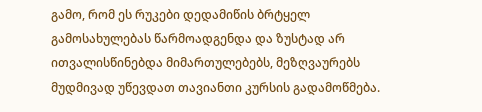გამო, რომ ეს რუკები დედამიწის ბრტყელ გამოსახულებას წარმოადგენდა და ზუსტად არ ითვალისწინებდა მიმართულებებს, მეზღვაურებს მუდმივად უწევდათ თავიანთი კურსის გადამოწმება.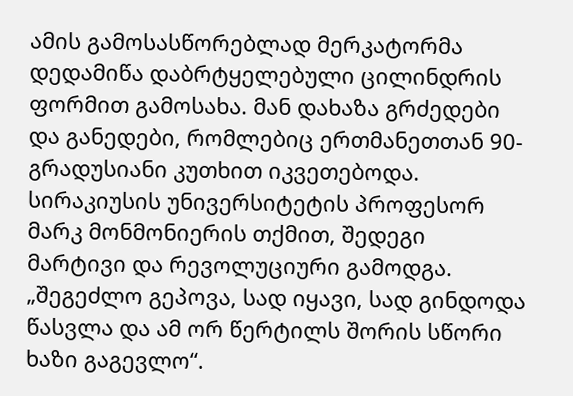ამის გამოსასწორებლად მერკატორმა დედამიწა დაბრტყელებული ცილინდრის ფორმით გამოსახა. მან დახაზა გრძედები და განედები, რომლებიც ერთმანეთთან 90-გრადუსიანი კუთხით იკვეთებოდა. სირაკიუსის უნივერსიტეტის პროფესორ მარკ მონმონიერის თქმით, შედეგი მარტივი და რევოლუციური გამოდგა. „შეგეძლო გეპოვა, სად იყავი, სად გინდოდა წასვლა და ამ ორ წერტილს შორის სწორი ხაზი გაგევლო“.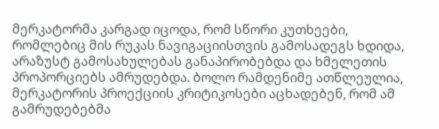მერკატორმა კარგად იცოდა, რომ სწორი კუთხეები, რომლებიც მის რუკას ნავიგაციისთვის გამოსადეგს ხდიდა, არაზუსტ გამოსახულებას განაპირობებდა და ხმელეთის პროპორციებს ამრუდებდა. ბოლო რამდენიმე ათწლეულია, მერკატორის პროექციის კრიტიკოსები აცხადებენ, რომ ამ გამრუდებებმა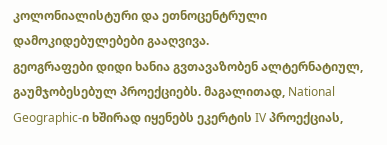კოლონიალისტური და ეთნოცენტრული დამოკიდებულებები გააღვივა.
გეოგრაფები დიდი ხანია გვთავაზობენ ალტერნატიულ, გაუმჯობესებულ პროექციებს. მაგალითად, National Geographic-ი ხშირად იყენებს ეკერტის IV პროექციას,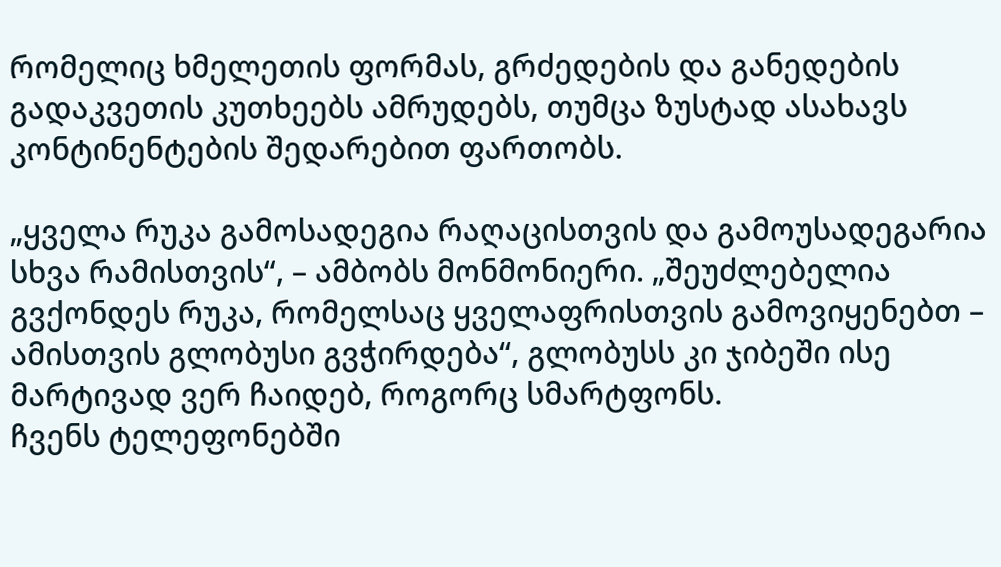რომელიც ხმელეთის ფორმას, გრძედების და განედების გადაკვეთის კუთხეებს ამრუდებს, თუმცა ზუსტად ასახავს კონტინენტების შედარებით ფართობს.

„ყველა რუკა გამოსადეგია რაღაცისთვის და გამოუსადეგარია სხვა რამისთვის“, – ამბობს მონმონიერი. „შეუძლებელია გვქონდეს რუკა, რომელსაც ყველაფრისთვის გამოვიყენებთ – ამისთვის გლობუსი გვჭირდება“, გლობუსს კი ჯიბეში ისე მარტივად ვერ ჩაიდებ, როგორც სმარტფონს.
ჩვენს ტელეფონებში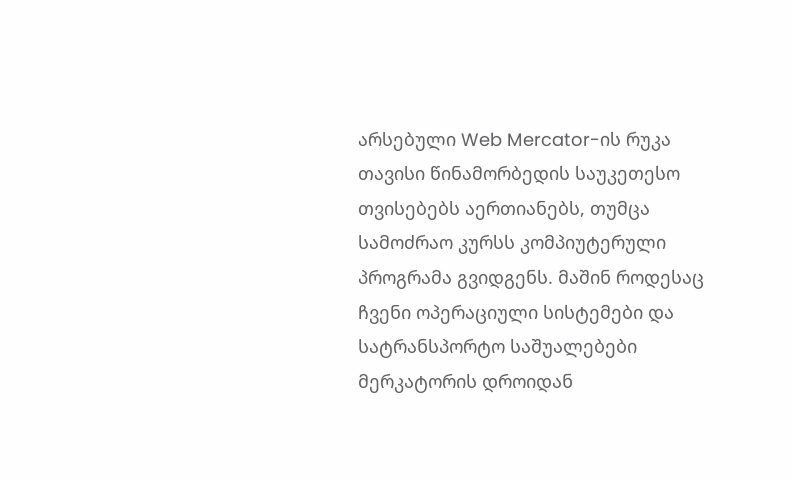არსებული Web Mercator-ის რუკა თავისი წინამორბედის საუკეთესო თვისებებს აერთიანებს, თუმცა სამოძრაო კურსს კომპიუტერული პროგრამა გვიდგენს. მაშინ როდესაც ჩვენი ოპერაციული სისტემები და სატრანსპორტო საშუალებები მერკატორის დროიდან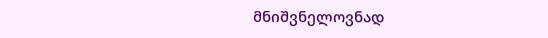მნიშვნელოვნად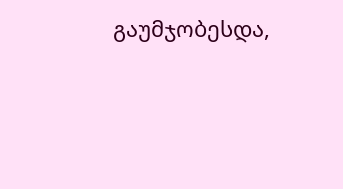გაუმჯობესდა,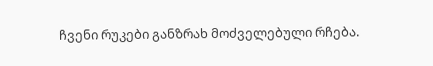ჩვენი რუკები განზრახ მოძველებული რჩება.